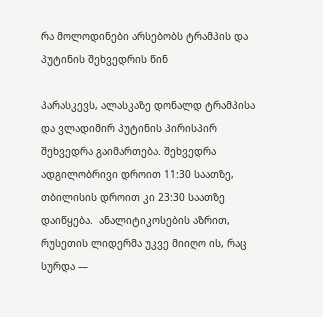რა მოლოდინები არსებობს ტრამპის და პუტინის შეხვედრის წინ

პარასკევს, ალასკაზე დონალდ ტრამპისა და ვლადიმირ პუტინის პირისპირ შეხვედრა გაიმართება. შეხვედრა ადგილობრივი დროით 11:30 საათზე, თბილისის დროით კი 23:30 საათზე დაიწყება.  ანალიტიკოსების აზრით, რუსეთის ლიდერმა უკვე მიიღო ის, რაც სურდა —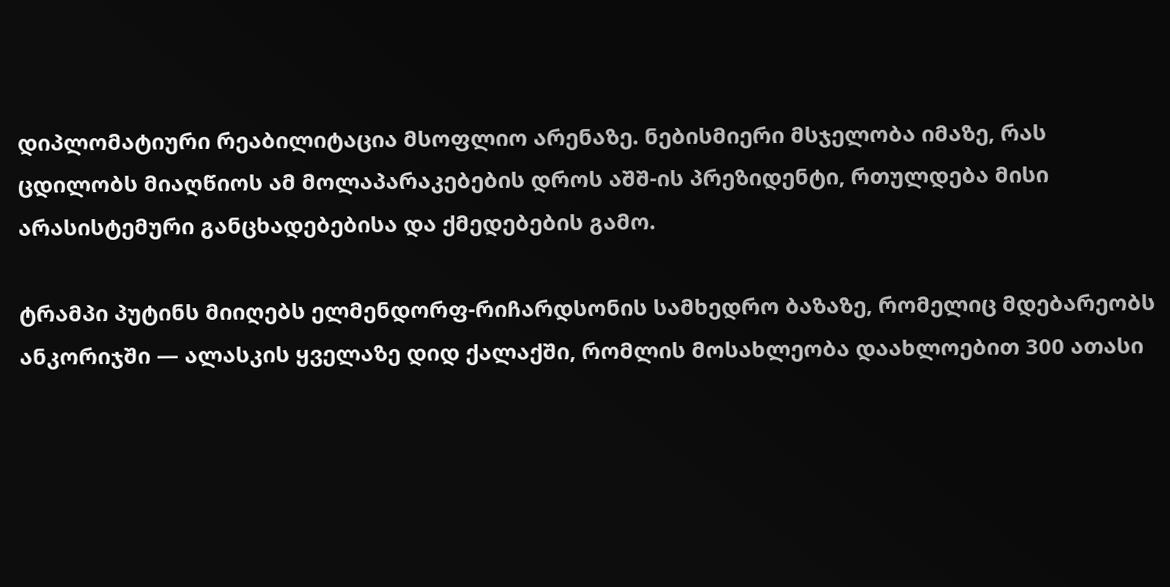დიპლომატიური რეაბილიტაცია მსოფლიო არენაზე. ნებისმიერი მსჯელობა იმაზე, რას ცდილობს მიაღწიოს ამ მოლაპარაკებების დროს აშშ-ის პრეზიდენტი, რთულდება მისი არასისტემური განცხადებებისა და ქმედებების გამო.

ტრამპი პუტინს მიიღებს ელმენდორფ-რიჩარდსონის სამხედრო ბაზაზე, რომელიც მდებარეობს ანკორიჯში — ალასკის ყველაზე დიდ ქალაქში, რომლის მოსახლეობა დაახლოებით 300 ათასი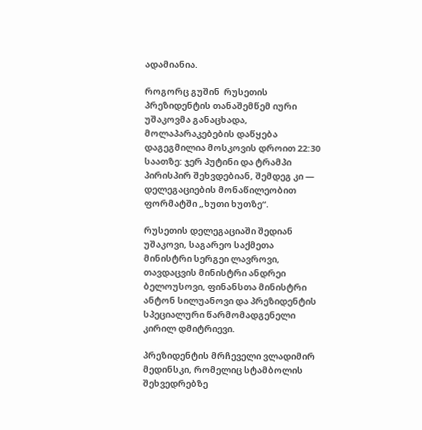ადამიანია.

როგორც გუშინ  რუსეთის პრეზიდენტის თანაშემწემ იური უშაკოვმა განაცხადა, მოლაპარაკებების დაწყება დაგეგმილია მოსკოვის დროით 22:30 საათზე: ჯერ პუტინი და ტრამპი პირისპირ შეხვდებიან, შემდეგ კი — დელეგაციების მონაწილეობით ფორმატში „ხუთი ხუთზე“.

რუსეთის დელეგაციაში შედიან უშაკოვი, საგარეო საქმეთა მინისტრი სერგეი ლავროვი, თავდაცვის მინისტრი ანდრეი ბელოუსოვი, ფინანსთა მინისტრი ანტონ სილუანოვი და პრეზიდენტის სპეციალური წარმომადგენელი კირილ დმიტრიევი.

პრეზიდენტის მრჩეველი ვლადიმირ მედინსკი, რომელიც სტამბოლის შეხვედრებზე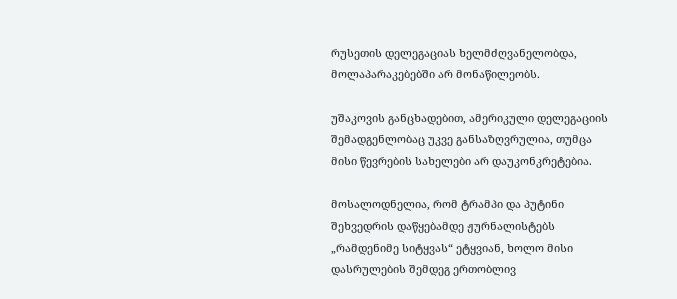რუსეთის დელეგაციას ხელმძღვანელობდა, მოლაპარაკებებში არ მონაწილეობს.

უშაკოვის განცხადებით, ამერიკული დელეგაციის შემადგენლობაც უკვე განსაზღვრულია, თუმცა მისი წევრების სახელები არ დაუკონკრეტებია.

მოსალოდნელია, რომ ტრამპი და პუტინი შეხვედრის დაწყებამდე ჟურნალისტებს „რამდენიმე სიტყვას“ ეტყვიან, ხოლო მისი დასრულების შემდეგ ერთობლივ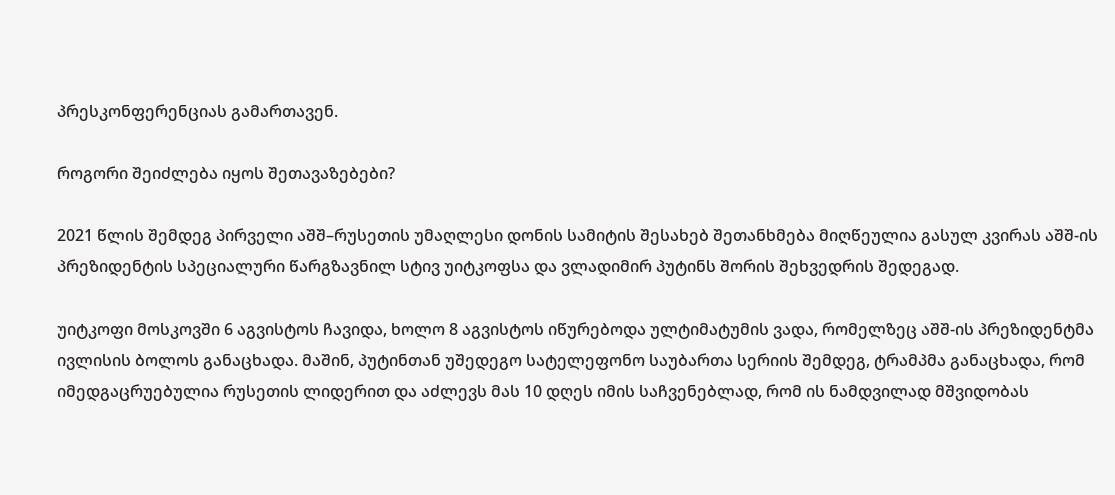პრესკონფერენციას გამართავენ.

როგორი შეიძლება იყოს შეთავაზებები?

2021 წლის შემდეგ პირველი აშშ–რუსეთის უმაღლესი დონის სამიტის შესახებ შეთანხმება მიღწეულია გასულ კვირას აშშ-ის პრეზიდენტის სპეციალური წარგზავნილ სტივ უიტკოფსა და ვლადიმირ პუტინს შორის შეხვედრის შედეგად.

უიტკოფი მოსკოვში 6 აგვისტოს ჩავიდა, ხოლო 8 აგვისტოს იწურებოდა ულტიმატუმის ვადა, რომელზეც აშშ-ის პრეზიდენტმა ივლისის ბოლოს განაცხადა. მაშინ, პუტინთან უშედეგო სატელეფონო საუბართა სერიის შემდეგ, ტრამპმა განაცხადა, რომ იმედგაცრუებულია რუსეთის ლიდერით და აძლევს მას 10 დღეს იმის საჩვენებლად, რომ ის ნამდვილად მშვიდობას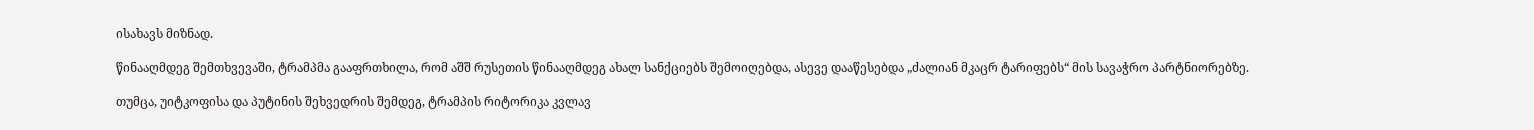ისახავს მიზნად.

წინააღმდეგ შემთხვევაში, ტრამპმა გააფრთხილა, რომ აშშ რუსეთის წინააღმდეგ ახალ სანქციებს შემოიღებდა, ასევე დააწესებდა „ძალიან მკაცრ ტარიფებს“ მის სავაჭრო პარტნიორებზე.

თუმცა, უიტკოფისა და პუტინის შეხვედრის შემდეგ, ტრამპის რიტორიკა კვლავ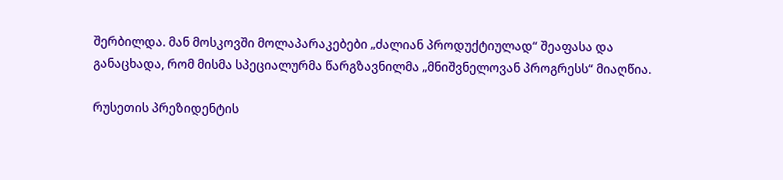შერბილდა. მან მოსკოვში მოლაპარაკებები „ძალიან პროდუქტიულად“ შეაფასა და განაცხადა, რომ მისმა სპეციალურმა წარგზავნილმა „მნიშვნელოვან პროგრესს“ მიაღწია.

რუსეთის პრეზიდენტის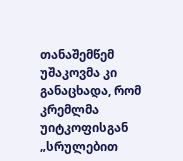თანაშემწემ უშაკოვმა კი განაცხადა, რომ კრემლმა უიტკოფისგან „სრულებით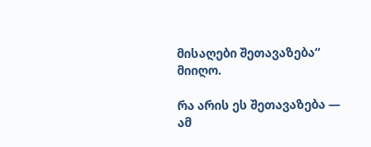მისაღები შეთავაზება“ მიიღო.

რა არის ეს შეთავაზება — ამ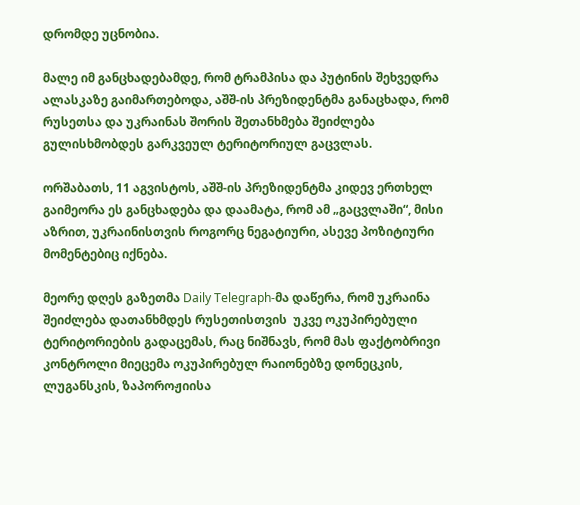დრომდე უცნობია.

მალე იმ განცხადებამდე, რომ ტრამპისა და პუტინის შეხვედრა ალასკაზე გაიმართებოდა, აშშ-ის პრეზიდენტმა განაცხადა, რომ რუსეთსა და უკრაინას შორის შეთანხმება შეიძლება გულისხმობდეს გარკვეულ ტერიტორიულ გაცვლას.

ორშაბათს, 11 აგვისტოს, აშშ-ის პრეზიდენტმა კიდევ ერთხელ გაიმეორა ეს განცხადება და დაამატა, რომ ამ „გაცვლაში“, მისი აზრით, უკრაინისთვის როგორც ნეგატიური, ასევე პოზიტიური მომენტებიც იქნება.

მეორე დღეს გაზეთმა Daily Telegraph-მა დაწერა, რომ უკრაინა შეიძლება დათანხმდეს რუსეთისთვის  უკვე ოკუპირებული ტერიტორიების გადაცემას, რაც ნიშნავს, რომ მას ფაქტობრივი კონტროლი მიეცემა ოკუპირებულ რაიონებზე დონეცკის, ლუგანსკის, ზაპოროჟიისა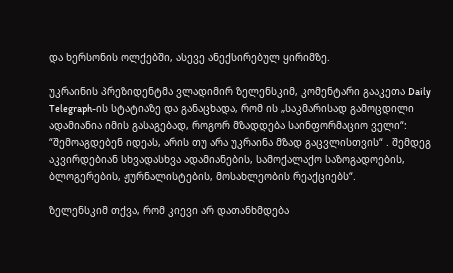და ხერსონის ოლქებში, ასევე ანექსირებულ ყირიმზე.

უკრაინის პრეზიდენტმა ვლადიმირ ზელენსკიმ, კომენტარი გააკეთა Daily Telegraph-ის სტატიაზე და განაცხადა, რომ ის „საკმარისად გამოცდილი ადამიანია იმის გასაგებად, როგორ მზადდება საინფორმაციო ველი“: “შემოაგდებენ იდეას, არის თუ არა უკრაინა მზად გაცვლისთვის“ . შემდეგ აკვირდებიან სხვადასხვა ადამიანების, სამოქალაქო საზოგადოების, ბლოგერების, ჟურნალისტების, მოსახლეობის რეაქციებს“.

ზელენსკიმ თქვა, რომ კიევი არ დათანხმდება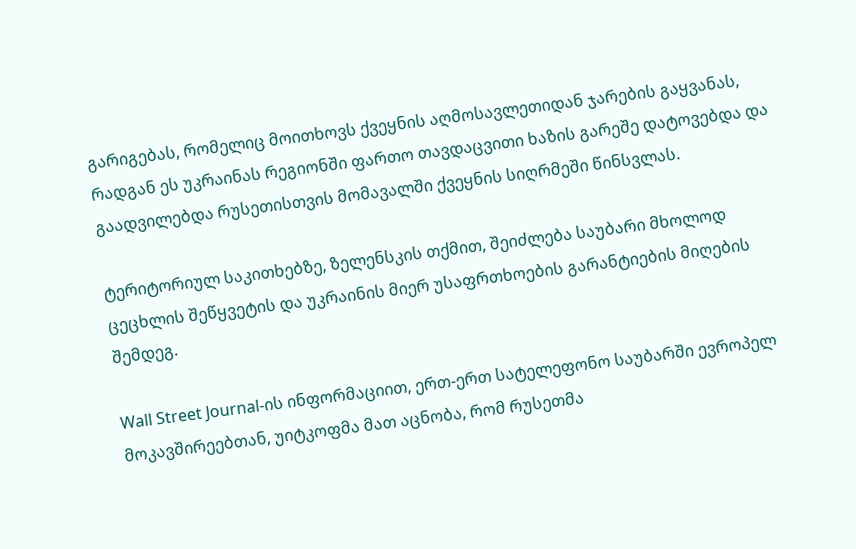გარიგებას, რომელიც მოითხოვს ქვეყნის აღმოსავლეთიდან ჯარების გაყვანას, რადგან ეს უკრაინას რეგიონში ფართო თავდაცვითი ხაზის გარეშე დატოვებდა და გაადვილებდა რუსეთისთვის მომავალში ქვეყნის სიღრმეში წინსვლას.

ტერიტორიულ საკითხებზე, ზელენსკის თქმით, შეიძლება საუბარი მხოლოდ ცეცხლის შეწყვეტის და უკრაინის მიერ უსაფრთხოების გარანტიების მიღების შემდეგ.

Wall Street Journal-ის ინფორმაციით, ერთ-ერთ სატელეფონო საუბარში ევროპელ მოკავშირეებთან, უიტკოფმა მათ აცნობა, რომ რუსეთმა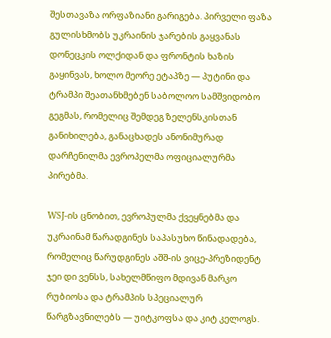შესთავაზა ორფაზიანი გარიგება. პირველი ფაზა გულისხმობს უკრაინის ჯარების გაყვანას დონეცკის ოლქიდან და ფრონტის ხაზის გაყინვას, ხოლო მეორე ეტაპზე — პუტინი და ტრამპი შეათანხმებენ საბოლოო სამშვიდობო გეგმას, რომელიც შემდეგ ზელენსკისთან განიხილება, განაცხადეს ანონიმურად დარჩენილმა ევროპელმა ოფიციალურმა პირებმა.

WSJ-ის ცნობით, ევროპულმა ქვეყნებმა და უკრაინამ წარადგინეს საპასუხო წინადადება, რომელიც წარუდგინეს აშშ-ის ვიცე-პრეზიდენტ ჯეი დი ვენსს, სახელმწიფო მდივან მარკო რუბიოსა და ტრამპის სპეციალურ წარგზავნილებს — უიტკოფსა და კიტ კელოგს.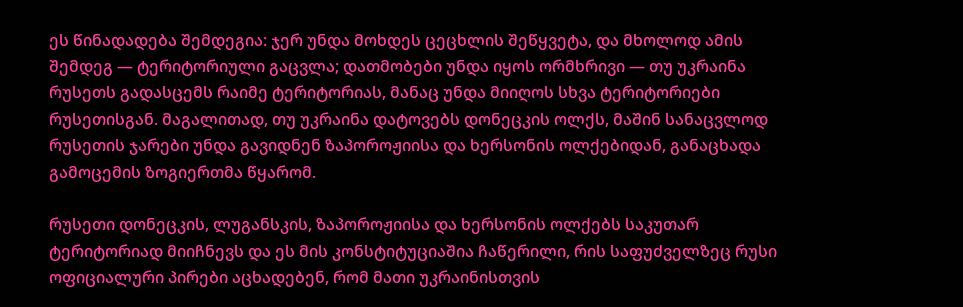ეს წინადადება შემდეგია: ჯერ უნდა მოხდეს ცეცხლის შეწყვეტა, და მხოლოდ ამის შემდეგ — ტერიტორიული გაცვლა; დათმობები უნდა იყოს ორმხრივი — თუ უკრაინა რუსეთს გადასცემს რაიმე ტერიტორიას, მანაც უნდა მიიღოს სხვა ტერიტორიები რუსეთისგან. მაგალითად, თუ უკრაინა დატოვებს დონეცკის ოლქს, მაშინ სანაცვლოდ რუსეთის ჯარები უნდა გავიდნენ ზაპოროჟიისა და ხერსონის ოლქებიდან, განაცხადა გამოცემის ზოგიერთმა წყარომ.

რუსეთი დონეცკის, ლუგანსკის, ზაპოროჟიისა და ხერსონის ოლქებს საკუთარ ტერიტორიად მიიჩნევს და ეს მის კონსტიტუციაშია ჩაწერილი, რის საფუძველზეც რუსი ოფიციალური პირები აცხადებენ, რომ მათი უკრაინისთვის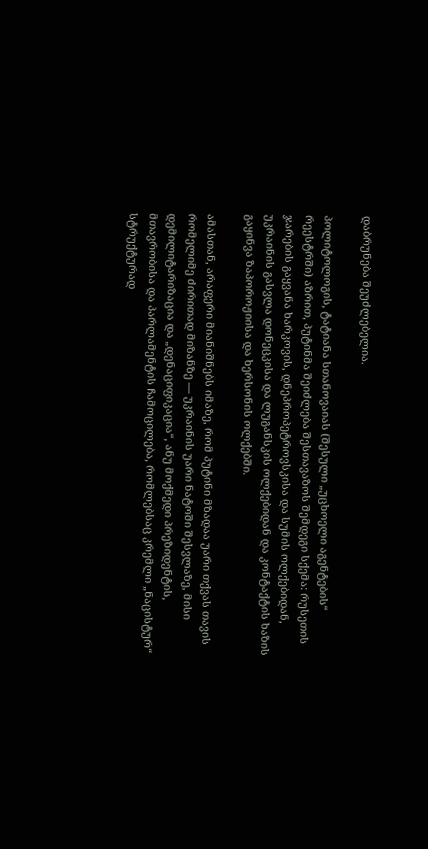დაბრუნება შეუძლებელია.

პოლიტოლოგის, ტატიანა სთანოვაიას (შესული „უცხოელი აგენტების“ რეესტრში) აზრით, პუტინმა შეიძლება შესთავაზოს შემდეგი სქემა: რუსეთის ჯარების გაყვანა ხარკოვის, დნეპროპეტროვსკისა და სუმის ოლქებიდან, უკრაინის გასვლა დონეცკისა და ლუგანსკის ოლქებიდან და კონტაქტის ხაზის გაყინვა ზაპოროჟიისა და ხერსონის ოლქებში.

ამასთან, არაფერი მიანიშნებს იმაზე, რომ პუტინი მზადაა უარი თქვას თავის რომელიმე ძირითად მიზანზე — უკრაინის უარი ნატოში შესვლაზე, მისი დემილიტარიზაცია და „დენაციფიკაცია“, ანუ მოქმედი პრეზიდენტის, მთავრობისა და პარლამენტის ჩამოცილება, რომლებსაც კრემლი „ნაცისტურ“ სტრუქტურად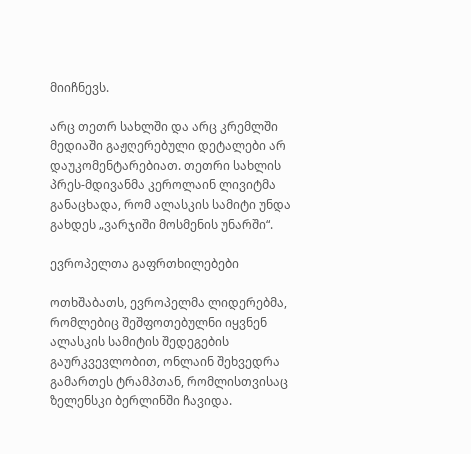მიიჩნევს.

არც თეთრ სახლში და არც კრემლში მედიაში გაჟღერებული დეტალები არ დაუკომენტარებიათ. თეთრი სახლის პრეს-მდივანმა კეროლაინ ლივიტმა განაცხადა, რომ ალასკის სამიტი უნდა გახდეს „ვარჯიში მოსმენის უნარში“.

ევროპელთა გაფრთხილებები

ოთხშაბათს, ევროპელმა ლიდერებმა, რომლებიც შეშფოთებულნი იყვნენ ალასკის სამიტის შედეგების გაურკვევლობით, ონლაინ შეხვედრა გამართეს ტრამპთან, რომლისთვისაც ზელენსკი ბერლინში ჩავიდა.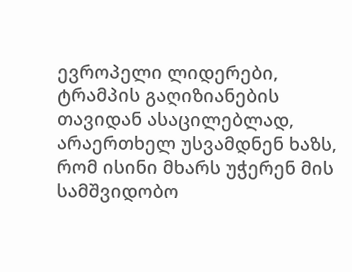ევროპელი ლიდერები, ტრამპის გაღიზიანების თავიდან ასაცილებლად, არაერთხელ უსვამდნენ ხაზს, რომ ისინი მხარს უჭერენ მის სამშვიდობო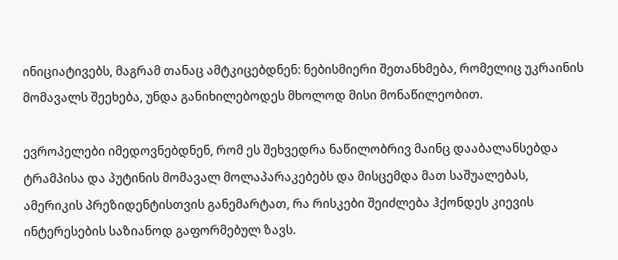ინიციატივებს, მაგრამ თანაც ამტკიცებდნენ: ნებისმიერი შეთანხმება, რომელიც უკრაინის მომავალს შეეხება, უნდა განიხილებოდეს მხოლოდ მისი მონაწილეობით.

ევროპელები იმედოვნებდნენ, რომ ეს შეხვედრა ნაწილობრივ მაინც დააბალანსებდა ტრამპისა და პუტინის მომავალ მოლაპარაკებებს და მისცემდა მათ საშუალებას, ამერიკის პრეზიდენტისთვის განემარტათ, რა რისკები შეიძლება ჰქონდეს კიევის ინტერესების საზიანოდ გაფორმებულ ზავს.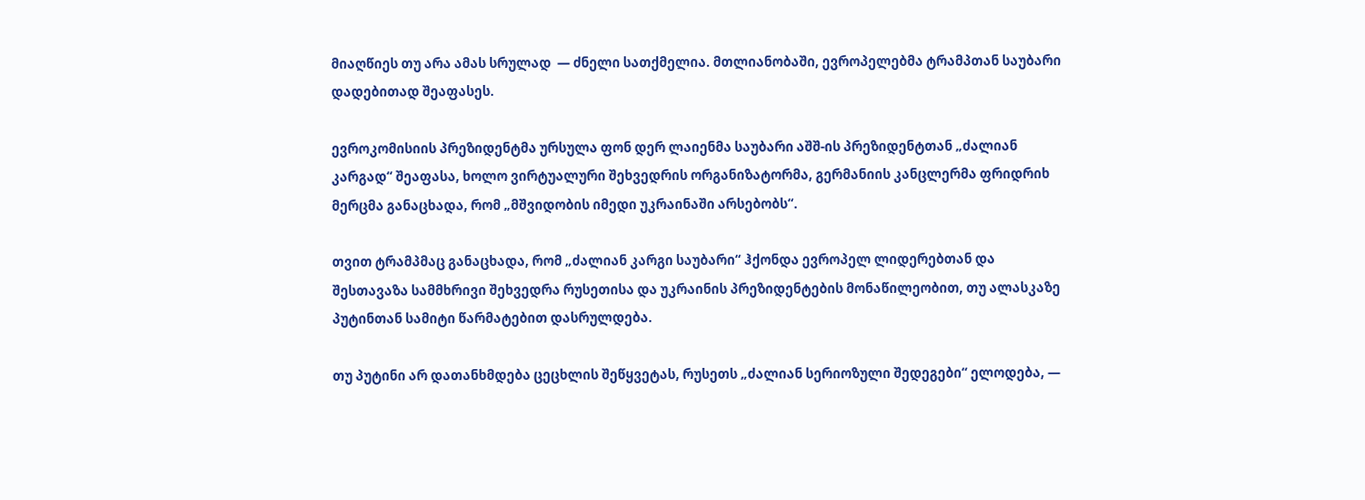მიაღწიეს თუ არა ამას სრულად  — ძნელი სათქმელია. მთლიანობაში, ევროპელებმა ტრამპთან საუბარი დადებითად შეაფასეს.

ევროკომისიის პრეზიდენტმა ურსულა ფონ დერ ლაიენმა საუბარი აშშ-ის პრეზიდენტთან „ძალიან კარგად“ შეაფასა, ხოლო ვირტუალური შეხვედრის ორგანიზატორმა, გერმანიის კანცლერმა ფრიდრიხ მერცმა განაცხადა, რომ „მშვიდობის იმედი უკრაინაში არსებობს“.

თვით ტრამპმაც განაცხადა, რომ „ძალიან კარგი საუბარი“ ჰქონდა ევროპელ ლიდერებთან და შესთავაზა სამმხრივი შეხვედრა რუსეთისა და უკრაინის პრეზიდენტების მონაწილეობით, თუ ალასკაზე პუტინთან სამიტი წარმატებით დასრულდება.

თუ პუტინი არ დათანხმდება ცეცხლის შეწყვეტას, რუსეთს „ძალიან სერიოზული შედეგები“ ელოდება, —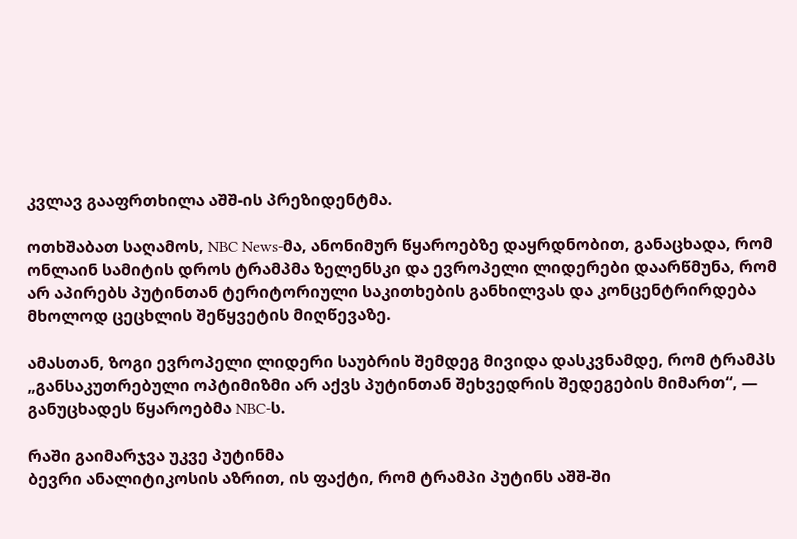კვლავ გააფრთხილა აშშ-ის პრეზიდენტმა.

ოთხშაბათ საღამოს, NBC News-მა, ანონიმურ წყაროებზე დაყრდნობით, განაცხადა, რომ ონლაინ სამიტის დროს ტრამპმა ზელენსკი და ევროპელი ლიდერები დაარწმუნა, რომ არ აპირებს პუტინთან ტერიტორიული საკითხების განხილვას და კონცენტრირდება მხოლოდ ცეცხლის შეწყვეტის მიღწევაზე.

ამასთან, ზოგი ევროპელი ლიდერი საუბრის შემდეგ მივიდა დასკვნამდე, რომ ტრამპს „განსაკუთრებული ოპტიმიზმი არ აქვს პუტინთან შეხვედრის შედეგების მიმართ“, — განუცხადეს წყაროებმა NBC-ს.

რაში გაიმარჯვა უკვე პუტინმა
ბევრი ანალიტიკოსის აზრით, ის ფაქტი, რომ ტრამპი პუტინს აშშ-ში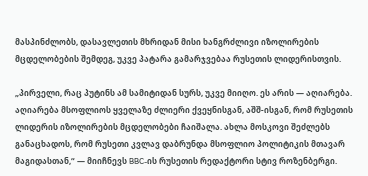მასპინძლობს, დასავლეთის მხრიდან მისი ხანგრძლივი იზოლირების მცდელობების შემდეგ, უკვე პატარა გამარჯვებაა რუსეთის ლიდერისთვის.

„პირველი, რაც პუტინს ამ სამიტიდან სურს, უკვე მიიღო. ეს არის — აღიარება. აღიარება მსოფლიოს ყველაზე ძლიერი ქვეყნისგან, აშშ-ისგან, რომ რუსეთის ლიდერის იზოლირების მცდელობები ჩაიშალა. ახლა მოსკოვი შეძლებს განაცხადოს, რომ რუსეთი კვლავ დაბრუნდა მსოფლიო პოლიტიკის მთავარ მაგიდასთან,“ — მიიჩნევს BBC-ის რუსეთის რედაქტორი სტივ როზენბერგი.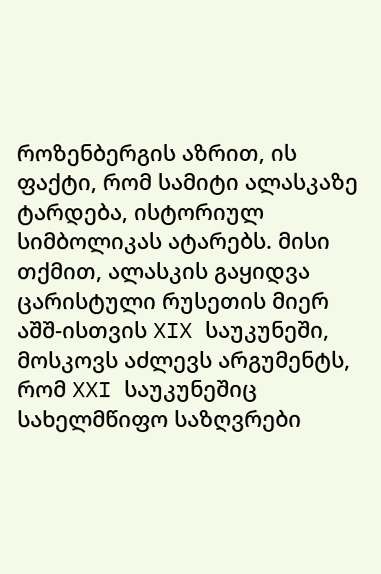როზენბერგის აზრით, ის ფაქტი, რომ სამიტი ალასკაზე ტარდება, ისტორიულ სიმბოლიკას ატარებს. მისი თქმით, ალასკის გაყიდვა ცარისტული რუსეთის მიერ აშშ-ისთვის XIX საუკუნეში, მოსკოვს აძლევს არგუმენტს, რომ XXI საუკუნეშიც სახელმწიფო საზღვრები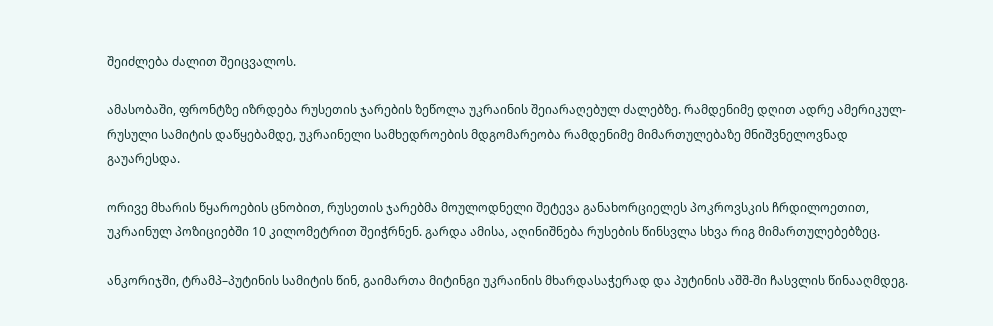შეიძლება ძალით შეიცვალოს.

ამასობაში, ფრონტზე იზრდება რუსეთის ჯარების ზეწოლა უკრაინის შეიარაღებულ ძალებზე. რამდენიმე დღით ადრე ამერიკულ-რუსული სამიტის დაწყებამდე, უკრაინელი სამხედროების მდგომარეობა რამდენიმე მიმართულებაზე მნიშვნელოვნად გაუარესდა.

ორივე მხარის წყაროების ცნობით, რუსეთის ჯარებმა მოულოდნელი შეტევა განახორციელეს პოკროვსკის ჩრდილოეთით, უკრაინულ პოზიციებში 10 კილომეტრით შეიჭრნენ. გარდა ამისა, აღინიშნება რუსების წინსვლა სხვა რიგ მიმართულებებზეც.

ანკორიჯში, ტრამპ–პუტინის სამიტის წინ, გაიმართა მიტინგი უკრაინის მხარდასაჭერად და პუტინის აშშ-ში ჩასვლის წინააღმდეგ.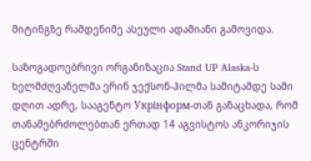მიტინგზე რამდენიმე ასეული ადამიანი გამოვიდა.

საზოგადოებრივი ორგანიზაცია Stand UP Alaska-ს ხელმძღვანელმა ერინ ჯექსონ-ჰილმა სამიტამდე სამი დღით ადრე, სააგენტო Укрінформ-თან განაცხადა, რომ თანამებრძოლებთან ერთად 14 აგვისტოს ანკორიჯის ცენტრში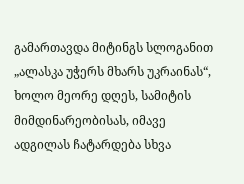გამართავდა მიტინგს სლოგანით „ალასკა უჭერს მხარს უკრაინას“, ხოლო მეორე დღეს, სამიტის მიმდინარეობისას, იმავე ადგილას ჩატარდება სხვა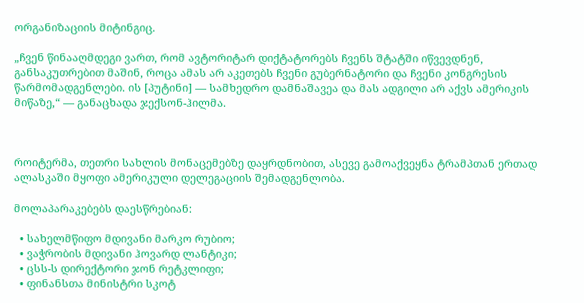ორგანიზაციის მიტინგიც.

„ჩვენ წინააღმდეგი ვართ, რომ ავტორიტარ დიქტატორებს ჩვენს შტატში იწვევდნენ, განსაკუთრებით მაშინ, როცა ამას არ აკეთებს ჩვენი გუბერნატორი და ჩვენი კონგრესის წარმომადგენლები. ის [პუტინი] — სამხედრო დამნაშავეა და მას ადგილი არ აქვს ამერიკის მიწაზე,“ — განაცხადა ჯექსონ-ჰილმა.



როიტერმა, თეთრი სახლის მონაცემებზე დაყრდნობით, ასევე გამოაქვეყნა ტრამპთან ერთად ალასკაში მყოფი ამერიკული დელეგაციის შემადგენლობა.

მოლაპარაკებებს დაესწრებიან:

  • სახელმწიფო მდივანი მარკო რუბიო;
  • ვაჭრობის მდივანი ჰოვარდ ლანტიკი;
  • ცსს-ს დირექტორი ჯონ რეტკლიფი;
  • ფინანსთა მინისტრი სკოტ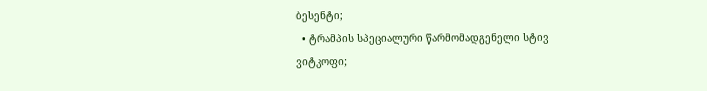ბესენტი;
  • ტრამპის სპეციალური წარმომადგენელი სტივ ვიტკოფი;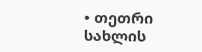• თეთრი სახლის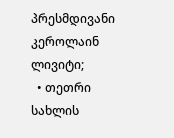პრესმდივანი კეროლაინ ლივიტი;
  • თეთრი სახლის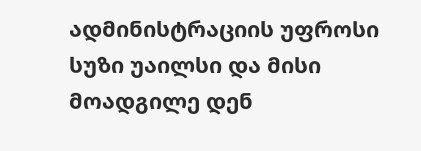ადმინისტრაციის უფროსი სუზი უაილსი და მისი მოადგილე დენ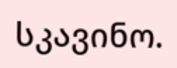სკავინო.